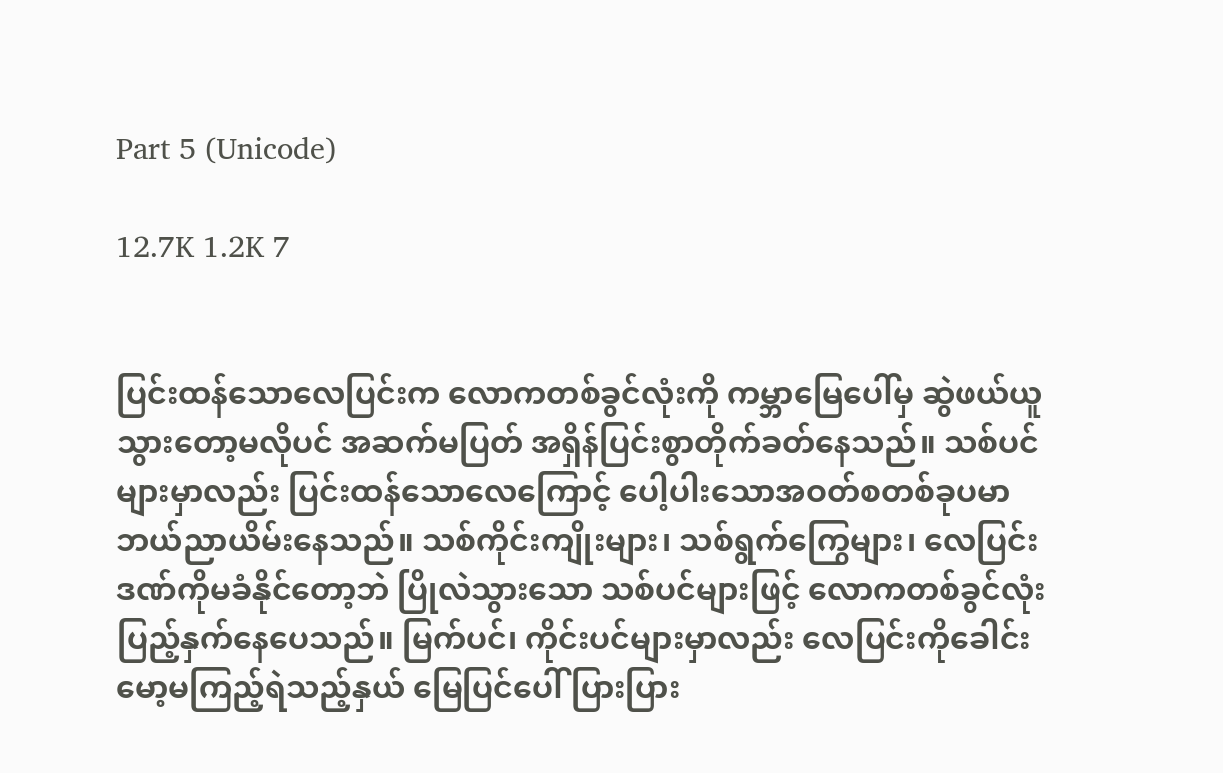Part 5 (Unicode)

12.7K 1.2K 7


ပြင်းထန်သောလေပြင်းက လောကတစ်ခွင်လုံးကို ကမ္ဘာမြေပေါ်မှ ဆွဲဖယ်ယူသွားတော့မလိုပင် အဆက်မပြတ် အရှိန်ပြင်းစွာတိုက်ခတ်နေသည်။ သစ်ပင်များမှာလည်း ပြင်းထန်သောလေကြောင့် ပေါ့ပါးသောအဝတ်စတစ်ခုပမာ ဘယ်ညာယိမ်းနေသည်။ သစ်ကိုင်းကျိုးများ၊ သစ်ရွက်ကြွေများ၊ လေပြင်းဒဏ်ကိုမခံနိုင်တော့ဘဲ ပြိုလဲသွားသော သစ်ပင်များဖြင့် လောကတစ်ခွင်လုံး ပြည့်နှက်နေပေသည်။ မြက်ပင်၊ ကိုင်းပင်များမှာလည်း လေပြင်းကိုခေါင်းမော့မကြည့်ရဲသည့်နှယ် မြေပြင်ပေါ် ပြားပြား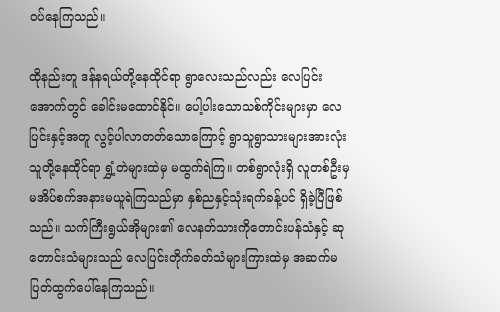ဝပ်နေကြသည်။

ထိုနည်းတူ ဒန်နရယ်တို့နေထိုင်ရာ ရွာလေးသည်လည်း လေပြင်းအောက်တွင် ခေါင်းမထောင်နိုင်။ ပေါ့ပါးသောသစ်ကိုင်းများမှာ လေပြင်းနှင့်အတူ လွင့်ပါလာတတ်သောကြောင့် ရွာသူရွာသားများအားလုံး သူတို့နေထိုင်ရာ ရွှံ့တဲများထဲမှ မထွက်ရဲကြ။ တစ်ရွာလုံးရှိ လူတစ်ဦးမှ မအိပ်စက်အနားမယူရဲကြသည်မှာ နှစ်ညနှင့်သုံးရက်ခန့်ပင် ရှိခဲ့ပြီဖြစ်သည်။ သက်ကြီးရွယ်အိုများ၏ လေနတ်သားကိုတောင်းပန်သံနှင့် ဆုတောင်းသံများသည် လေပြင်းတိုက်ခတ်သံများကြားထဲမှ အဆက်မပြတ်ထွက်ပေါ်နေကြသည်။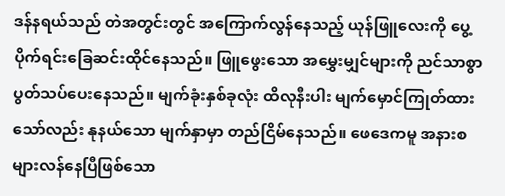ဒန်နရယ်သည် တဲအတွင်းတွင် အကြောက်လွန်နေသည့် ယုန်ဖြူလေးကို ပွေ့ပိုက်ရင်းခြေဆင်းထိုင်နေသည်။ ဖြူဖွေးသော အမွှေးမျှင်များကို ညင်သာစွာ ပွတ်သပ်ပေးနေသည်။ မျက်ခုံးနှစ်ခုလုံး ထိလုနီးပါး မျက်မှောင်ကြုတ်ထားသော်လည်း နုနယ်သော မျက်နှာမှာ တည်ငြိမ်နေသည်။ ဖေဒေကမူ အနားစများလန်နေပြီဖြစ်သော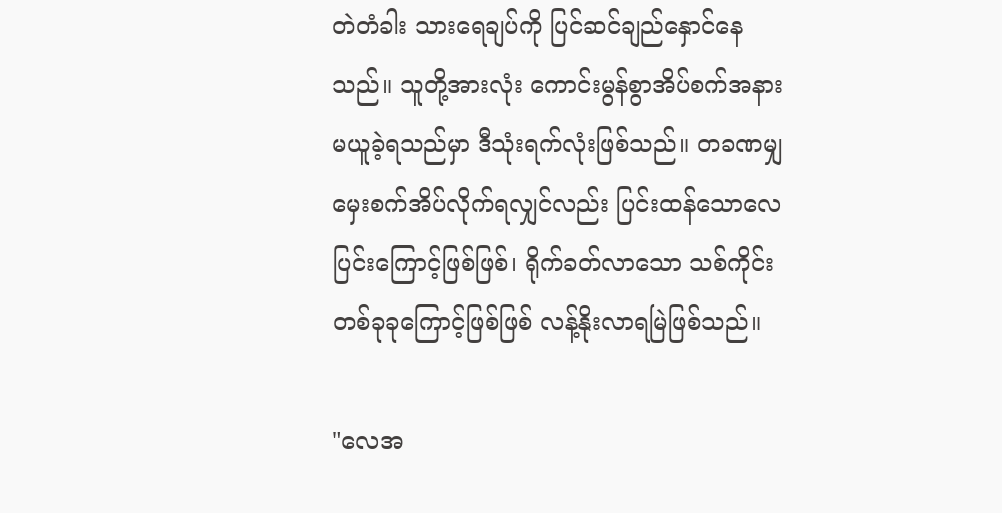တဲတံခါး သားရေချပ်ကို ပြင်ဆင်ချည်နှောင်နေသည်။ သူတို့အားလုံး ကောင်းမွန်စွာအိပ်စက်အနားမယူခဲ့ရသည်မှာ ဒီသုံးရက်လုံးဖြစ်သည်။ တခဏမျှ မှေးစက်အိပ်လိုက်ရလျှင်လည်း ပြင်းထန်သောလေပြင်းကြောင့်ဖြစ်ဖြစ်၊ ရိုက်ခတ်လာသော သစ်ကိုင်းတစ်ခုခုကြောင့်ဖြစ်ဖြစ် လန့်နိုးလာရမြဲဖြစ်သည်။

"လေအ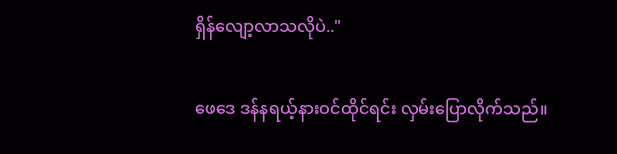ရှိန်လျော့လာသလိုပဲ.."

ဖေဒေ ဒန်နရယ့်နားဝင်ထိုင်ရင်း လှမ်းပြောလိုက်သည်။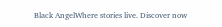Black AngelWhere stories live. Discover now